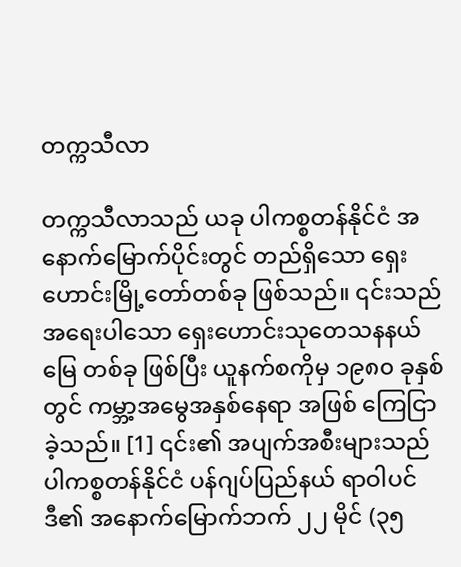တက္ကသီလာ

တက္ကသီလာသည် ယခု ပါကစ္စတန်နိုင်ငံ အနောက်မြောက်ပိုင်းတွင် တည်ရှိသော ရှေးဟောင်းမြို့တော်တစ်ခု ဖြစ်သည်။ ၎င်းသည် အရေးပါသော ရှေးဟောင်းသုတေသနနယ်မြေ တစ်ခု ဖြစ်ပြီး ယူနက်စကိုမှ ၁၉၈၀ ခုနှစ်တွင် ကမ္ဘာ့အမွေအနှစ်နေရာ အဖြစ် ကြေငြာခဲ့သည်။ [1] ၎င်း၏ အပျက်အစီးများသည် ပါကစ္စတန်နိုင်ငံ ပန်ဂျပ်ပြည်နယ် ရာဝါပင်ဒီ၏ အနောက်မြောက်ဘက် ၂၂ မိုင် (၃၅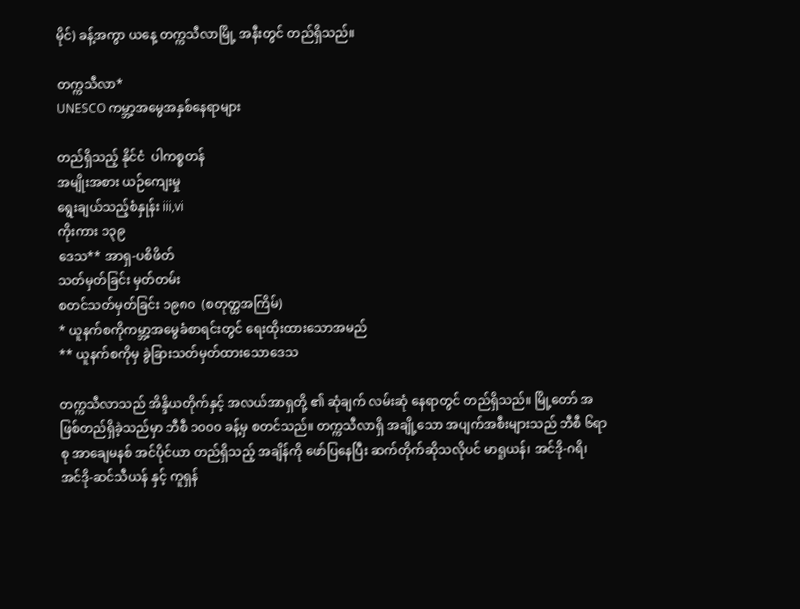မိုင်) ခန့်အကွာ ယနေ့ တက္ကသီလာမြို့ အနီးတွင် တည်ရှိသည်။

တက္ကသီလာ*
UNESCO ကမ္ဘာ့အမွေအနှစ်နေရာများ

တည်ရှိသည့် နိုင်ငံ  ပါကစ္စတန်
အမျိုးအစား ယဉ်ကျေးမှု
ရွေးချယ်သည့်စံနှုန်း iii,vi
ကိုးကား ၁၃၉
ဒေသ** အာရှ-ပစိဖိတ်
သတ်မှတ်ခြင်း မှတ်တမ်း
စတင်သတ်မှတ်ခြင်း ၁၉၈၀  (စတုတ္ထအကြိမ်)
* ယူနက်စကိုကမ္ဘာ့အမွေခံစာရင်းတွင် ရေးထိုးထားသောအမည်
** ယူနက်စကိုမှ ခွဲခြားသတ်မှတ်ထားသောဒေသ

တက္ကသီလာသည် အိန္ဒိယတိုက်နှင့် အလယ်အာရှတို့ ၏ ဆုံချက် လမ်းဆုံ နေရာတွင် တည်ရှိသည်။ မြို့တော် အဖြစ်တည်ရှိခဲ့သည်မှာ ဘီစီ ၁၀၀၀ ခန့်မှ စတင်သည်။ တက္ကသီလာရှိ အချို့သော အပျက်အစီးများသည် ဘီစီ ၆ရာစု အာချေမနစ် အင်ပိုင်ယာ တည်ရှိသည့် အချိန်ကို ဖော်ပြနေပြီး ဆက်တိုက်ဆိုသလိုပင် မာရူယန်၊ အင်ဒို-ဂရိ၊ အင်ဒို-ဆင်သီယန် နှင့် ကူရှန်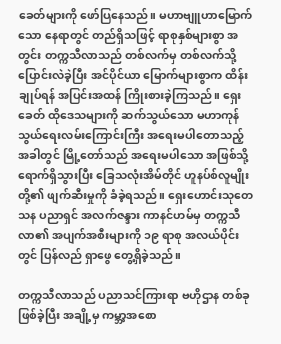ခေတ်များကို ဖော်ပြနေသည်။ မဟာဗျူဟာမြောက်သော နေရာတွင် တည်ရှိသဖြင့် ရာစုနှစ်များစွာ အတွင်း တက္ကသီလာသည် တစ်လက်မှ တစ်လက်သို့ ပြောင်းလဲခဲ့ပြီး အင်ပိုင်ယာ မြောက်များစွာက ထိန်းချုပ်ရန် အပြင်းအထန် ကြိုးစားခဲ့ကြသည်။ ရှေးခေတ် ထိုဒေသများကို ဆက်သွယ်သော မဟာကုန်သွယ်ရေးလမ်းကြောင်းကြီး အရေးမပါတောသည့် အခါတွင် မြို့တော်သည် အရေးမပါသော အဖြစ်သို့ ရောက်ရှိသွားပြီး ခြေသလုံးအိမ်တိုင် ဟူနပ်စ်လူမျိုးတို့၏ ဖျက်ဆီးမှုကို ခံခဲ့ရသည်။ ရှေးဟောင်းသုတေသန ပညာရှင် အလက်ဇန္ဒား ကာနင်ဟမ်မှ တက္ကသီလာ၏ အပျက်အစီးများကို ၁၉ ရာစု အလယ်ပိုင်းတွင် ပြန်လည် ရှာဖွေ တွေ့ရှိခဲ့သည်။

တက္ကသီလာသည် ပညာသင်ကြားရာ ဗဟိုဌာန တစ်ခု ဖြစ်ခဲ့ပြီး အချို့မှ ကမ္ဘာ့အစော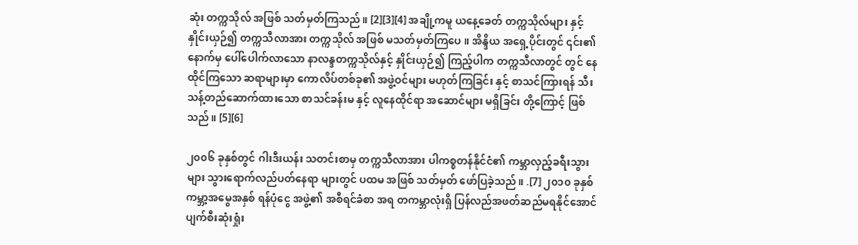ဆုံး တက္ကသိုလ် အဖြစ် သတ်မှတ်ကြသည်။ [2][3][4] အချို့ကမူ ယနေ့ခေတ် တက္ကသိုလ်များ နှင့် နှိုင်းယှဉ်၍ တက္ကသီလာအား တက္ကသိုလ် အဖြစ် မသတ်မှတ်ကြပေ။ အိန္ဒိယ အရှေ့ပိုင်းတွင် ၎င်း၏ နောက်မှ ပေါ်ပေါက်လာသော နာလန္ဒတက္ကသိုလ်နှင့် နှိုင်းယှဉ်၍ ကြည့်ပါက တက္ကသီလာတွင် တွင် နေထိုင်ကြသော ဆရာများမှာ ကောလိပ်တစ်ခု၏ အဖွဲ့ဝင်များ မဟုတ်ကြခြင်း နှင့် စာသင်ကြားရန် သီးသန့်တည်ဆောက်ထားသော စာသင်ခန်းမ နှင့် လူနေထိုင်ရာ အဆောင်များ မရှိခြင်း တို့ကြောင့် ဖြစ်သည်။ [5][6]

၂၀၀၆ ခုနှစ်တွင် ဂါးဒီးယန်း သတင်းစာမှ တက္ကသီလာအား ပါကစ္စတန်နိုင်ငံ၏ ကမ္ဘာလှည့်ခရီးသွားများ သွားရောက်လည်ပတ်နေရာ များတွင် ပထမ အဖြစ် သတ်မှတ် ဖော်ပြခဲ့သည်။ .[7] ၂၀၁၀ ခုနှစ် ကမ္ဘာ့အမွေအနှစ် ရန်ပုံငွေ အဖွဲ့၏ အစီရင်ခံစာ အရ တကမ္ဘာလုံးရှိ ပြန်လည်အဖတ်ဆည်မရနိုင်အောင် ပျက်စီးဆုံးရှုံး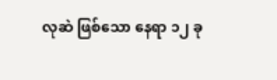လုဆဲ ဖြစ်သော နေရာ ၁၂ ခု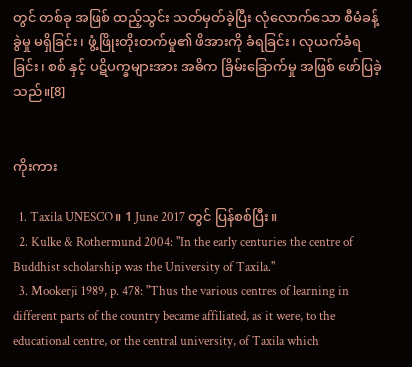တွင် တစ်ခု အဖြစ် ထည့်သွင်း သတ်မှတ်ခဲ့ပြီး လုံလောက်သော စီမံခန့်ခွဲမှု မရှိခြင်း၊ ဖွံ့ဖြိုးတိုးတက်မှု၏ ဖိအားကို ခံရခြင်း၊ လုယက်ခံရခြင်း၊ စစ် နှင့် ပဋိပက္ခများအား အဓိက ခြိမ်းခြောက်မှု အဖြစ် ဖော်ပြခဲ့သည်။[8]


ကိုးကား

  1. Taxila UNESCO။ 1 June 2017 တွင် ပြန်စစ်ပြီး။
  2. Kulke & Rothermund 2004: "In the early centuries the centre of Buddhist scholarship was the University of Taxila."
  3. Mookerji 1989, p. 478: "Thus the various centres of learning in different parts of the country became affiliated, as it were, to the educational centre, or the central university, of Taxila which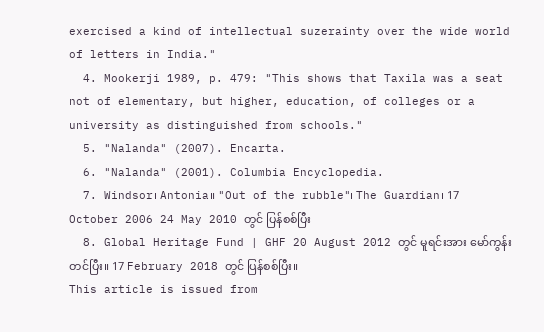exercised a kind of intellectual suzerainty over the wide world of letters in India."
  4. Mookerji 1989, p. 479: "This shows that Taxila was a seat not of elementary, but higher, education, of colleges or a university as distinguished from schools."
  5. "Nalanda" (2007). Encarta.
  6. "Nalanda" (2001). Columbia Encyclopedia.
  7. Windsor၊ Antonia။ "Out of the rubble"၊ The Guardian၊ 17 October 2006 24 May 2010 တွင် ပြန်စစ်ပြီး
  8. Global Heritage Fund | GHF 20 August 2012 တွင် မူရင်းအား မော်ကွန်းတင်ပြီး။ 17 February 2018 တွင် ပြန်စစ်ပြီး။
This article is issued from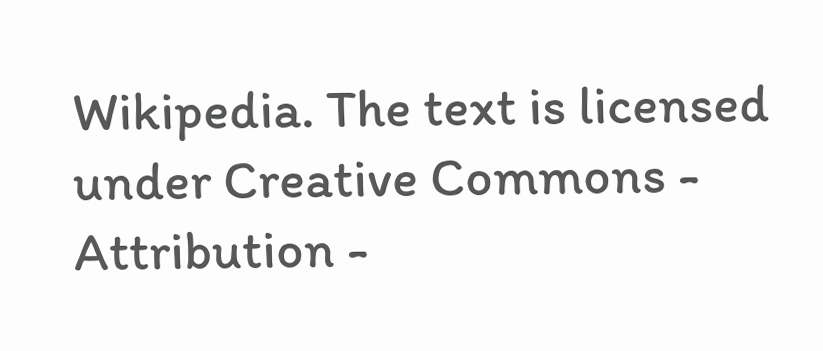Wikipedia. The text is licensed under Creative Commons - Attribution -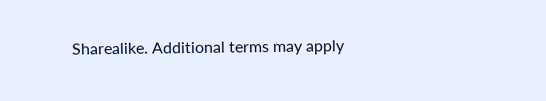Sharealike. Additional terms may apply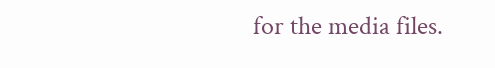for the media files.